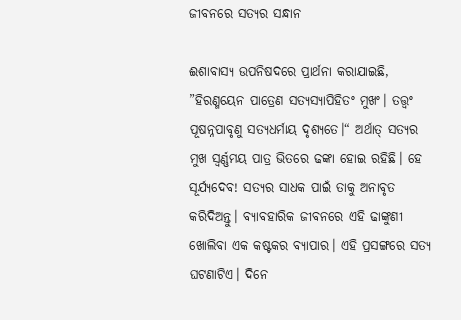ଜୀବନରେ ସତ୍ୟର ସନ୍ଧାନ

ଈଶାବାସ୍ୟ ଉପନିଷଦରେ ପ୍ରାର୍ଥନା କରାଯାଇଛି, ”ହିରଣ୍ମୟେନ ପାତ୍ରେଣ ସତ୍ୟସ୍ୟାପିହିତଂ ମୁଖଂ। ତତ୍ତ୍ୱଂ ପୂଷନ୍ନପାବୃଣୁ ସତ୍ୟଧର୍ମାୟ ଦୃଶ୍ୟତେ।“ ଅର୍ଥାତ୍‌ ସତ୍ୟର ମୁଖ ସ୍ବର୍ଣ୍ଣମୟ ପାତ୍ର ଭିତରେ ଢଙ୍କା ହୋଇ ରହିଛି। ହେ ସୂର୍ଯ୍ୟଦେବ! ସତ୍ୟର ସାଧକ ପାଇଁ ତାକୁ ଅନାବୃତ କରିଦିଅନ୍ତୁ। ବ୍ୟାବହାରିକ ଜୀବନରେ ଏହି ଢାଙ୍କୁଣୀ ଖୋଲିବା ଏକ କଷ୍ଟକର ବ୍ୟାପାର। ଏହି ପ୍ରସଙ୍ଗରେ ସତ୍ୟ ଘଟଣାଟିଏ। ଦିନେ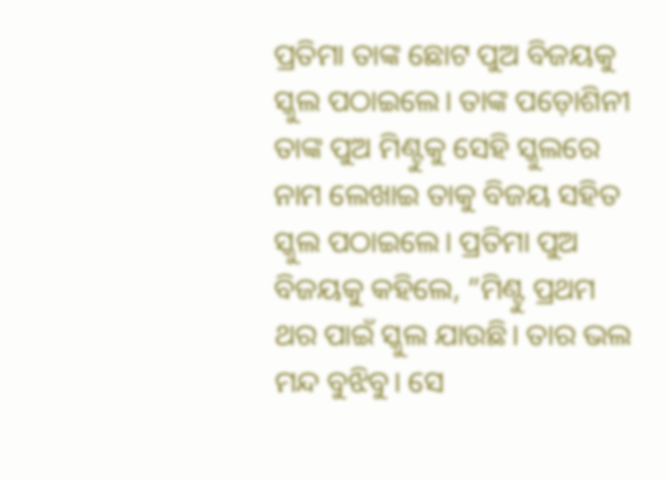ପ୍ରତିମା ତାଙ୍କ ଛୋଟ ପୁଅ ବିଜୟକୁ ସ୍କୁଲ ପଠାଇଲେ। ତାଙ୍କ ପଡ଼ୋଶିନୀ ତାଙ୍କ ପୁଅ ମିଣ୍ଟୁକୁ ସେହି ସ୍କୁଲରେ ନାମ ଲେଖାଇ ତାକୁ ବିଜୟ ସହିତ ସ୍କୁଲ ପଠାଇଲେ। ପ୍ରତିମା ପୁଅ ବିଜୟକୁ କହିଲେ, ”ମିଣ୍ଟୁ ପ୍ରଥମ ଥର ପାଇଁ ସ୍କୁଲ ଯାଉଛି। ତାର ଭଲ ମନ୍ଦ ବୁଝିବୁ। ସେ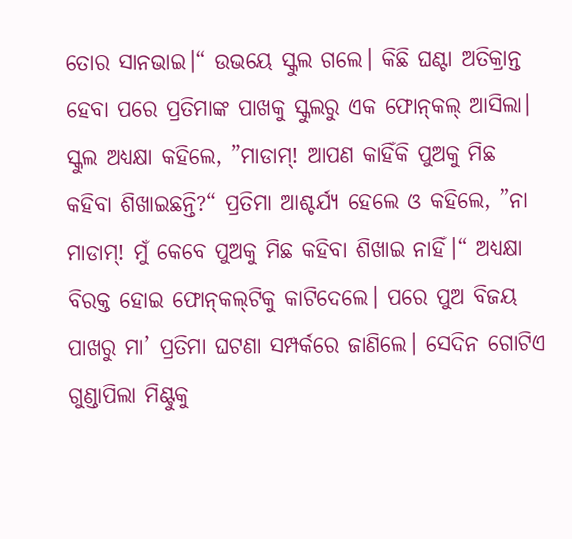ତୋର ସାନଭାଇ।“ ଉଭୟେ ସ୍କୁଲ ଗଲେ। କିଛି ଘଣ୍ଟା ଅତିକ୍ରାନ୍ତ ହେବା ପରେ ପ୍ରତିମାଙ୍କ ପାଖକୁ ସ୍କୁଲରୁ ଏକ ଫୋନ୍‌କଲ୍‌ ଆସିଲା। ସ୍କୁଲ ଅଧ୍ୟକ୍ଷା କହିଲେ, ”ମାଡାମ୍‌! ଆପଣ କାହିଁକି ପୁଅକୁ ମିଛ କହିବା ଶିଖାଇଛନ୍ତି?“ ପ୍ରତିମା ଆଶ୍ଚର୍ଯ୍ୟ ହେଲେ ଓ କହିଲେ, ”ନା ମାଡାମ୍‌! ମୁଁ କେବେ ପୁଅକୁ ମିଛ କହିବା ଶିଖାଇ ନାହିଁ।“ ଅଧ୍ୟକ୍ଷା ବିରକ୍ତ ହୋଇ ଫୋନ୍‌କଲ୍‌ଟିକୁ କାଟିଦେଲେ। ପରେ ପୁଅ ବିଜୟ ପାଖରୁ ମା’ ପ୍ରତିମା ଘଟଣା ସମ୍ପର୍କରେ ଜାଣିଲେ। ସେଦିନ ଗୋଟିଏ ଗୁଣ୍ଡାପିଲା ମିଣ୍ଟୁକୁ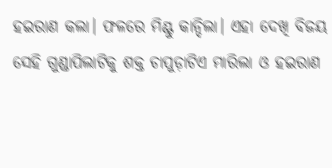ହଇରାଣ କଲା। ଫଳରେ ମିଣ୍ଟୁ କାନ୍ଦିଲା। ଏହା ଦେଖି ବିଜୟ ସେହି ଗୁଣ୍ଡାପିଲାଟିକୁ ଶକ୍ତ ଚାପୁଡ଼ାଟିଏ ମାରିଲା ଓ ହଇରାଣ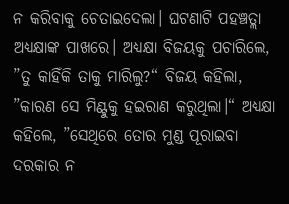ନ କରିବାକୁ ଚେତାଇଦେଲା। ଘଟଣାଟି ପହଞ୍ଚତ୍ଲା ଅଧ୍ୟକ୍ଷାଙ୍କ ପାଖରେ। ଅଧ୍ୟକ୍ଷା ବିଜୟକୁ ପଚାରିଲେ, ”ତୁ କାହିଁକି ତାକୁ ମାରିଲୁ?“ ବିଜୟ କହିଲା, ”କାରଣ ସେ ମିଣ୍ଟୁକୁ ହଇରାଣ କରୁଥିଲା।“ ଅଧ୍ୟକ୍ଷା କହିଲେ, ”ସେଥିରେ ତୋର ମୁଣ୍ଡ ପୂରାଇବା ଦରକାର ନ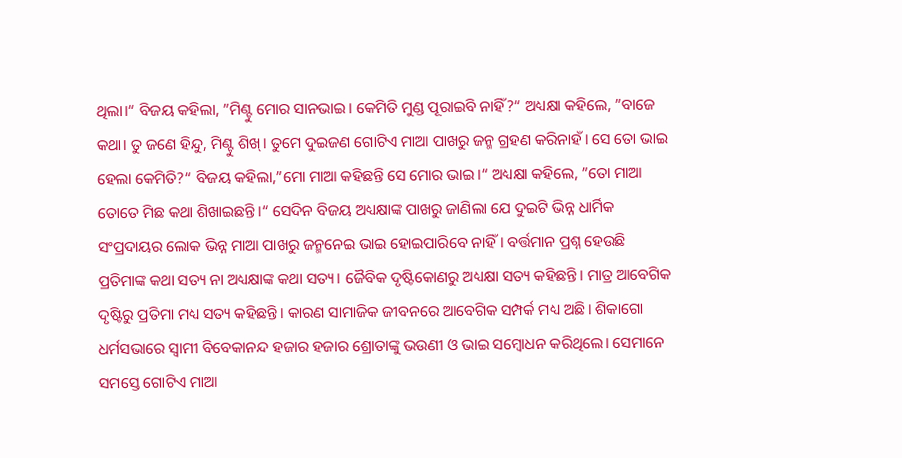ଥିଲା।“ ବିଜୟ କହିଲା, ”ମିଣ୍ଟୁ ମୋର ସାନଭାଇ। କେମିତି ମୁଣ୍ଡ ପୂରାଇବି ନାହିଁ?“ ଅଧ୍ୟକ୍ଷା କହିଲେ, ”ବାଜେ କଥା। ତୁ ଜଣେ ହିନ୍ଦୁ, ମିଣ୍ଟୁ ଶିଖ୍‌। ତୁମେ ଦୁଇଜଣ ଗୋଟିଏ ମାଆ ପାଖରୁ ଜନ୍ମ ଗ୍ରହଣ କରିନାହଁ। ସେ ତୋ ଭାଇ ହେଲା କେମିତି?“ ବିଜୟ କହିଲା,”ମୋ ମାଆ କହିଛନ୍ତି ସେ ମୋର ଭାଇ।“ ଅଧ୍ୟକ୍ଷା କହିଲେ, ”ତୋ ମାଆ ତୋତେ ମିଛ କଥା ଶିଖାଇଛନ୍ତି।“ ସେଦିନ ବିଜୟ ଅଧ୍ୟକ୍ଷାଙ୍କ ପାଖରୁ ଜାଣିଲା ଯେ ଦୁଇଟି ଭିନ୍ନ ଧାର୍ମିକ ସଂପ୍ରଦାୟର ଲୋକ ଭିନ୍ନ ମାଆ ପାଖରୁ ଜନ୍ମନେଇ ଭାଇ ହୋଇପାରିବେ ନାହିଁ। ବର୍ତ୍ତମାନ ପ୍ରଶ୍ନ ହେଉଛି ପ୍ରତିମାଙ୍କ କଥା ସତ୍ୟ ନା ଅଧ୍ୟକ୍ଷାଙ୍କ କଥା ସତ୍ୟ। ଜୈବିକ ଦୃଷ୍ଟିକୋଣରୁ ଅଧ୍ୟକ୍ଷା ସତ୍ୟ କହିଛନ୍ତି। ମାତ୍ର ଆବେଗିକ ଦୃଷ୍ଟିରୁ ପ୍ରତିମା ମଧ୍ୟ ସତ୍ୟ କହିଛନ୍ତି। କାରଣ ସାମାଜିକ ଜୀବନରେ ଆବେଗିକ ସମ୍ପର୍କ ମଧ୍ୟ ଅଛି। ଶିକାଗୋ ଧର୍ମସଭାରେ ସ୍ବାମୀ ବିବେକାନନ୍ଦ ହଜାର ହଜାର ଶ୍ରୋତାଙ୍କୁ ଭଉଣୀ ଓ ଭାଇ ସମ୍ବୋଧନ କରିଥିଲେ। ସେମାନେ ସମସ୍ତେ ଗୋଟିଏ ମାଆ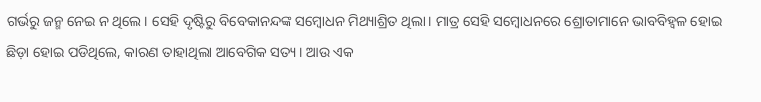ଗର୍ଭରୁ ଜନ୍ମ ନେଇ ନ ଥିଲେ। ସେହି ଦୃଷ୍ଟିରୁ ବିବେକାନନ୍ଦଙ୍କ ସମ୍ବୋଧନ ମିଥ୍ୟାଶ୍ରିତ ଥିଲା। ମାତ୍ର ସେହି ସମ୍ବୋଧନରେ ଶ୍ରୋତାମାନେ ଭାବବିହ୍ବଳ ହୋଇ ଛିଡ଼ା ହୋଇ ପଡିଥିଲେ, କାରଣ ତାହାଥିଲା ଆବେଗିକ ସତ୍ୟ। ଆଉ ଏକ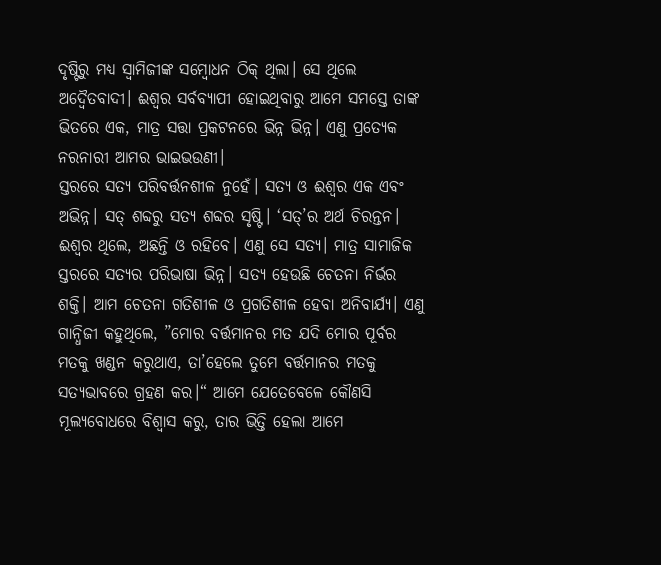ଦୃଷ୍ଟିରୁ ମଧ୍ୟ ସ୍ବାମିଜୀଙ୍କ ସମ୍ବୋଧନ ଠିକ୍‌ ଥିଲା। ସେ ଥିଲେ ଅଦ୍ୱୈତବାଦୀ। ଈଶ୍ୱର ସର୍ବବ୍ୟାପୀ ହୋଇଥିବାରୁ ଆମେ ସମସ୍ତେ ତାଙ୍କ ଭିତରେ ଏକ, ମାତ୍ର ସତ୍ତା ପ୍ରକଟନରେ ଭିନ୍ନ ଭିନ୍ନ। ଏଣୁ ପ୍ରତ୍ୟେକ ନରନାରୀ ଆମର ଭାଇଭଉଣୀ।
ସ୍ତରରେ ସତ୍ୟ ପରିବର୍ତ୍ତନଶୀଳ ନୁହେଁ। ସତ୍ୟ ଓ ଈଶ୍ୱର ଏକ ଏବଂ ଅଭିନ୍ନ। ସତ୍‌ ଶବ୍ଦରୁ ସତ୍ୟ ଶବ୍ଦର ସୃଷ୍ଟି। ‘ସତ୍‌’ର ଅର୍ଥ ଚିରନ୍ତନ। ଈଶ୍ୱର ଥିଲେ, ଅଛନ୍ତି ଓ ରହିବେ। ଏଣୁ ସେ ସତ୍ୟ। ମାତ୍ର ସାମାଜିକ ସ୍ତରରେ ସତ୍ୟର ପରିଭାଷା ଭିନ୍ନ। ସତ୍ୟ ହେଉଛି ଚେତନା ନିର୍ଭର ଶକ୍ତି। ଆମ ଚେତନା ଗତିଶୀଳ ଓ ପ୍ରଗତିଶୀଳ ହେବା ଅନିବାର୍ଯ୍ୟ। ଏଣୁ ଗାନ୍ଧିଜୀ କହୁଥିଲେ, ”ମୋର ବର୍ତ୍ତମାନର ମତ ଯଦି ମୋର ପୂର୍ବର ମତକୁ ଖଣ୍ଡନ କରୁଥାଏ, ତା’ହେଲେ ତୁମେ ବର୍ତ୍ତମାନର ମତକୁ ସତ୍ୟଭାବରେ ଗ୍ରହଣ କର।“ ଆମେ ଯେତେବେଳେ କୌଣସି ମୂଲ୍ୟବୋଧରେ ବିଶ୍ୱାସ କରୁ, ତାର ଭିତ୍ତି ହେଲା ଆମେ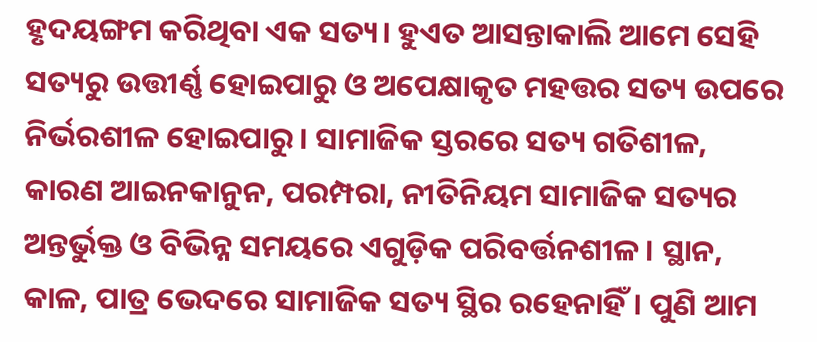ହୃଦୟଙ୍ଗମ କରିଥିବା ଏକ ସତ୍ୟ। ହୁଏତ ଆସନ୍ତାକାଲି ଆମେ ସେହି ସତ୍ୟରୁ ଉତ୍ତୀର୍ଣ୍ଣ ହୋଇପାରୁ ଓ ଅପେକ୍ଷାକୃତ ମହତ୍ତର ସତ୍ୟ ଉପରେ ନିର୍ଭରଶୀଳ ହୋଇପାରୁ। ସାମାଜିକ ସ୍ତରରେ ସତ୍ୟ ଗତିଶୀଳ, କାରଣ ଆଇନକାନୁନ, ପରମ୍ପରା, ନୀତିନିୟମ ସାମାଜିକ ସତ୍ୟର ଅନ୍ତର୍ଭୁକ୍ତ ଓ ବିଭିନ୍ନ ସମୟରେ ଏଗୁଡ଼ିକ ପରିବର୍ତ୍ତନଶୀଳ। ସ୍ଥାନ, କାଳ, ପାତ୍ର ଭେଦରେ ସାମାଜିକ ସତ୍ୟ ସ୍ଥିର ରହେନାହିଁ। ପୁଣି ଆମ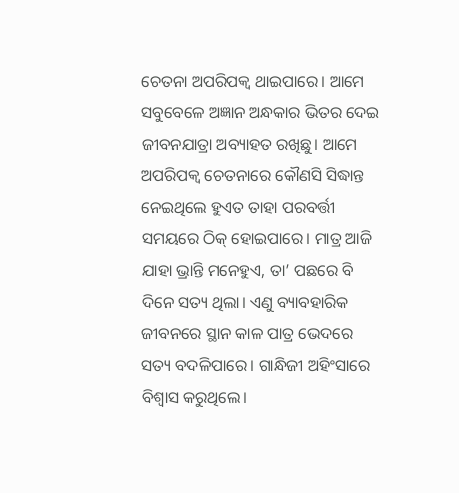ଚେତନା ଅପରିପକ୍ୱ ଥାଇପାରେ। ଆମେ ସବୁବେଳେ ଅଜ୍ଞାନ ଅନ୍ଧକାର ଭିତର ଦେଇ ଜୀବନଯାତ୍ରା ଅବ୍ୟାହତ ରଖିଛୁ। ଆମେ ଅପରିପକ୍ୱ ଚେତନାରେ କୌଣସି ସିଦ୍ଧାନ୍ତ ନେଇଥିଲେ ହୁଏତ ତାହା ପରବର୍ତ୍ତୀ ସମୟରେ ଠିକ୍‌ ହୋଇପାରେ। ମାତ୍ର ଆଜି ଯାହା ଭ୍ରାନ୍ତି ମନେହୁଏ, ତା’ ପଛରେ ବି ଦିନେ ସତ୍ୟ ଥିଲା। ଏଣୁ ବ୍ୟାବହାରିକ ଜୀବନରେ ସ୍ଥାନ କାଳ ପାତ୍ର ଭେଦରେ ସତ୍ୟ ବଦଳିପାରେ। ଗାନ୍ଧିଜୀ ଅହିଂସାରେ ବିଶ୍ୱାସ କରୁଥିଲେ।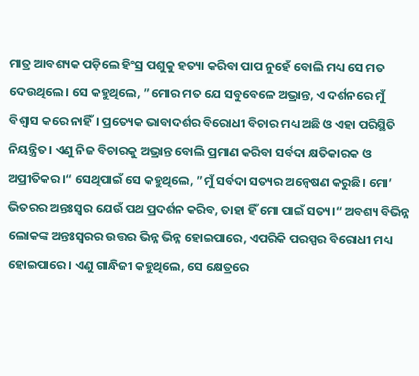ମାତ୍ର ଆବଶ୍ୟକ ପଡ଼ିଲେ ହିଂସ୍ର ପଶୁକୁ ହତ୍ୟା କରିବା ପାପ ନୁହେଁ ବୋଲି ମଧ୍ୟ ସେ ମତ ଦେଉଥିଲେ। ସେ କହୁଥିଲେ, ”ମୋର ମତ ଯେ ସବୁବେଳେ ଅଭ୍ରାନ୍ତ, ଏ ଦର୍ଶନରେ ମୁଁ ବିଶ୍ୱାସ କରେ ନାହିଁ। ପ୍ରତ୍ୟେକ ଭାବାଦର୍ଶର ବିରୋଧୀ ବିଚାର ମଧ୍ୟ ଅଛି ଓ ଏହା ପରିସ୍ଥିତି ନିୟନ୍ତ୍ରିତ। ଏଣୁ ନିଜ ବିଚାରକୁ ଅଭ୍ରାନ୍ତ ବୋଲି ପ୍ରମାଣ କରିବା ସର୍ବଦା କ୍ଷତିକାରକ ଓ ଅପ୍ରୀତିକର।“ ସେଥିପାଇଁ ସେ କହୁଥିଲେ, ”ମୁଁ ସର୍ବଦା ସତ୍ୟର ଅନ୍ବେଷଣ କରୁଛି। ମୋ’ ଭିତରର ଅନ୍ତଃସ୍ବର ଯେଉଁ ପଥ ପ୍ରଦର୍ଶନ କରିବ, ତାହା ହିଁ ମୋ ପାଇଁ ସତ୍ୟ।“ ଅବଶ୍ୟ ବିଭିନ୍ନ ଲୋକଙ୍କ ଅନ୍ତଃସ୍ବରର ଉତ୍ତର ଭିନ୍ନ ଭିନ୍ନ ହୋଇପାରେ, ଏପରିକି ପରସ୍ପର ବିରୋଧୀ ମଧ୍ୟ ହୋଇପାରେ। ଏଣୁ ଗାନ୍ଧିଜୀ କହୁଥିଲେ, ସେ କ୍ଷେତ୍ରରେ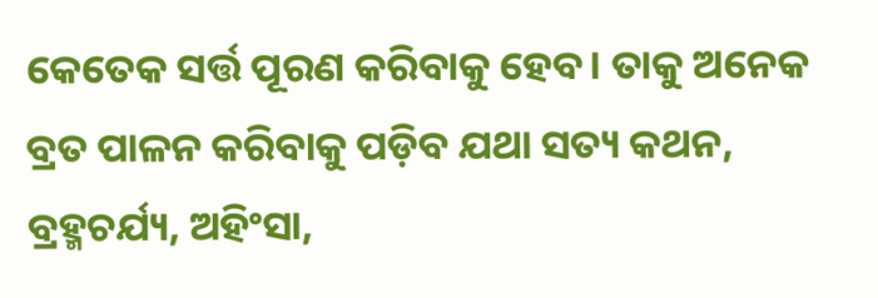କେତେକ ସର୍ତ୍ତ ପୂରଣ କରିବାକୁ ହେବ। ତାକୁ ଅନେକ ବ୍ରତ ପାଳନ କରିବାକୁ ପଡ଼ିବ ଯଥା ସତ୍ୟ କଥନ, ବ୍ରହ୍ମଚର୍ଯ୍ୟ, ଅହିଂସା,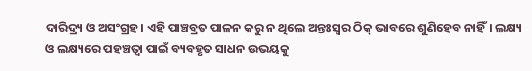ଦାରିଦ୍ର୍ୟ ଓ ଅସଂଗ୍ରହ। ଏହି ପାଞ୍ଚବ୍ରତ ପାଳନ କରୁ ନ ଥିଲେ ଅନ୍ତଃସ୍ବର ଠିକ୍‌ ଭାବରେ ଶୁଣିହେବ ନାହିଁ। ଲକ୍ଷ୍ୟ ଓ ଲକ୍ଷ୍ୟରେ ପହଞ୍ଚତ୍ବା ପାଇଁ ବ୍ୟବହୃତ ସାଧନ ଉଭୟକୁ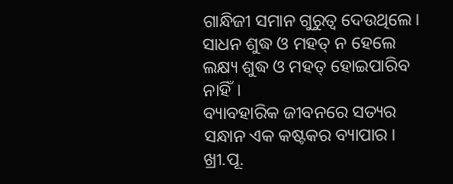ଗାନ୍ଧିଜୀ ସମାନ ଗୁରୁତ୍ୱ ଦେଉଥିଲେ। ସାଧନ ଶୁଦ୍ଧ ଓ ମହତ୍‌ ନ ହେଲେ ଲକ୍ଷ୍ୟ ଶୁଦ୍ଧ ଓ ମହତ୍‌ ହୋଇପାରିବ ନାହିଁ।
ବ୍ୟାବହାରିକ ଜୀବନରେ ସତ୍ୟର ସନ୍ଧାନ ଏକ କଷ୍ଟକର ବ୍ୟାପାର। ଖ୍ରୀ.ପୂ.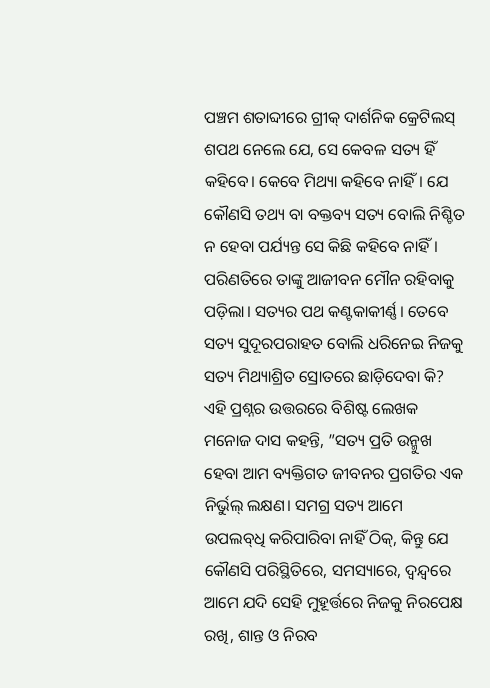ପଞ୍ଚମ ଶତାବ୍ଦୀରେ ଗ୍ରୀକ୍‌ ଦାର୍ଶନିକ କ୍ରେଟିଲସ୍‌ ଶପଥ ନେଲେ ଯେ, ସେ କେବଳ ସତ୍ୟ ହିଁ କହିବେ। କେବେ ମିଥ୍ୟା କହିବେ ନାହିଁ। ଯେ କୌଣସି ତଥ୍ୟ ବା ବକ୍ତବ୍ୟ ସତ୍ୟ ବୋଲି ନିଶ୍ଚିତ ନ ହେବା ପର୍ଯ୍ୟନ୍ତ ସେ କିଛି କହିବେ ନାହିଁ। ପରିଣତିରେ ତାଙ୍କୁ ଆଜୀବନ ମୌନ ରହିବାକୁ ପଡ଼ିଲା। ସତ୍ୟର ପଥ କଣ୍ଟକାକୀର୍ଣ୍ଣ। ତେବେ ସତ୍ୟ ସୁଦୂରପରାହତ ବୋଲି ଧରିନେଇ ନିଜକୁ ସତ୍ୟ ମିଥ୍ୟାଶ୍ରିତ ସ୍ରୋତରେ ଛାଡ଼ିଦେବା କି? ଏହି ପ୍ରଶ୍ନର ଉତ୍ତରରେ ବିଶିଷ୍ଟ ଲେଖକ ମନୋଜ ଦାସ କହନ୍ତି, ”ସତ୍ୟ ପ୍ରତି ଉନ୍ମୁଖ ହେବା ଆମ ବ୍ୟକ୍ତିଗତ ଜୀବନର ପ୍ରଗତିର ଏକ ନିର୍ଭୁଲ୍‌ ଲକ୍ଷଣ। ସମଗ୍ର ସତ୍ୟ ଆମେ ଉପଲବ୍‌ଧି କରିପାରିବା ନାହିଁ ଠିକ୍‌, କିନ୍ତୁ ଯେ କୌଣସି ପରିସ୍ଥିତିରେ, ସମସ୍ୟାରେ, ଦ୍ୱନ୍ଦ୍ୱରେ ଆମେ ଯଦି ସେହି ମୁହୂର୍ତ୍ତରେ ନିଜକୁ ନିରପେକ୍ଷ ରଖି, ଶାନ୍ତ ଓ ନିରବ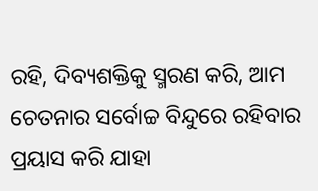ରହି, ଦିବ୍ୟଶକ୍ତିକୁ ସ୍ମରଣ କରି, ଆମ ଚେତନାର ସର୍ବୋଚ୍ଚ ବିନ୍ଦୁରେ ରହିବାର ପ୍ରୟାସ କରି ଯାହା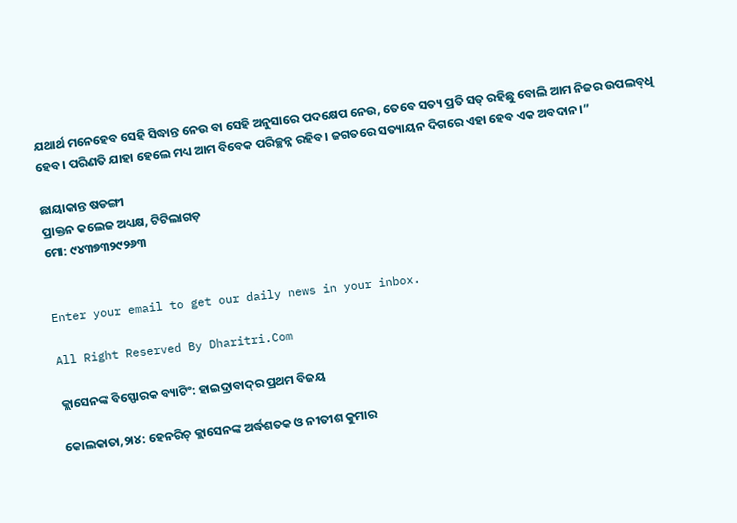ଯଥାର୍ଥ ମନେହେବ ସେହି ସିଦ୍ଧାନ୍ତ ନେଉ ବା ସେହି ଅନୁସାରେ ପଦକ୍ଷେପ ନେଉ, ତେବେ ସତ୍ୟ ପ୍ରତି ସତ୍‌ ରହିଛୁ ବୋଲି ଆମ ନିଜର ଉପଲବ୍‌ଧି ହେବ। ପରିଣତି ଯାହା ହେଲେ ମଧ୍ୟ ଆମ ବିବେକ ପରିଚ୍ଛନ୍ନ ରହିବ। ଜଗତରେ ସତ୍ୟାୟନ ଦିଗରେ ଏହା ହେବ ଏକ ଅବଦାନ।”

ଛାୟାକାନ୍ତ ଷଡଙ୍ଗୀ
ପ୍ରାକ୍ତନ କଲେଜ ଅଧ୍ୟକ୍ଷ, ଟିଟିଲାଗଡ଼
ମୋ: ୯୪୩୭୩୨୯୨୬୩


Enter your email to get our daily news in your inbox.

All Right Reserved By Dharitri.Com

କ୍ଲାସେନଙ୍କ ବିସ୍ଫୋରକ ବ୍ୟାଟିଂ: ହାଇଦ୍ରାବାଦ୍‌ର ପ୍ରଥମ ବିଜୟ

କୋଲକାତା,୨ା୪: ହେନରିଚ୍‌ କ୍ଲାସେନଙ୍କ ଅର୍ଦ୍ଧଶତକ ଓ ନୀତୀଶ କୁମାର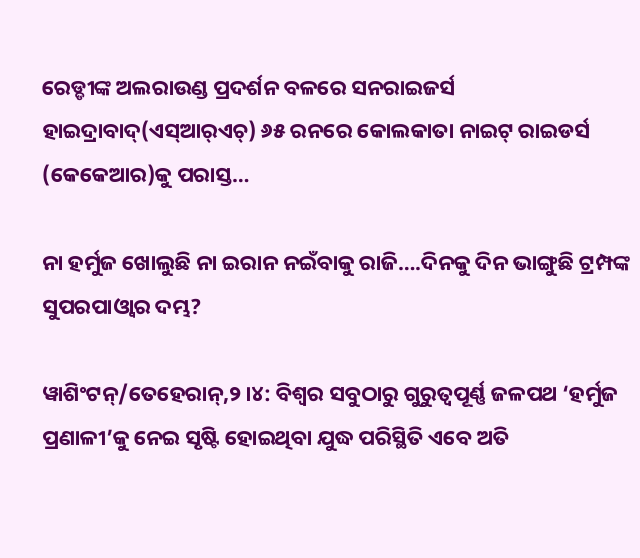ରେଡ୍ଡୀଙ୍କ ଅଲରାଉଣ୍ଡ ପ୍ରଦର୍ଶନ ବଳରେ ସନରାଇଜର୍ସ ହାଇଦ୍ରାବାଦ୍‌(ଏସ୍‌ଆର୍‌ଏଚ୍‌) ୬୫ ରନରେ କୋଲକାତା ନାଇଟ୍‌ ରାଇଡର୍ସ (କେକେଆର)କୁ ପରାସ୍ତ…

ନା ହର୍ମୁଜ ଖୋଲୁଛି ନା ଇରାନ ନଇଁବାକୁ ରାଜି….ଦିନକୁ ଦିନ ଭାଙ୍ଗୁଛି ଟ୍ରମ୍ପଙ୍କ ସୁପରପାଓ୍ବାର ଦମ୍ଭ?

ୱାଶିଂଟନ୍/ତେହେରାନ୍,୨।୪: ବିଶ୍ୱର ସବୁଠାରୁ ଗୁରୁତ୍ୱପୂର୍ଣ୍ଣ ଜଳପଥ ‘ହର୍ମୁଜ ପ୍ରଣାଳୀ’କୁ ନେଇ ସୃଷ୍ଟି ହୋଇଥିବା ଯୁଦ୍ଧ ପରିସ୍ଥିତି ଏବେ ଅତି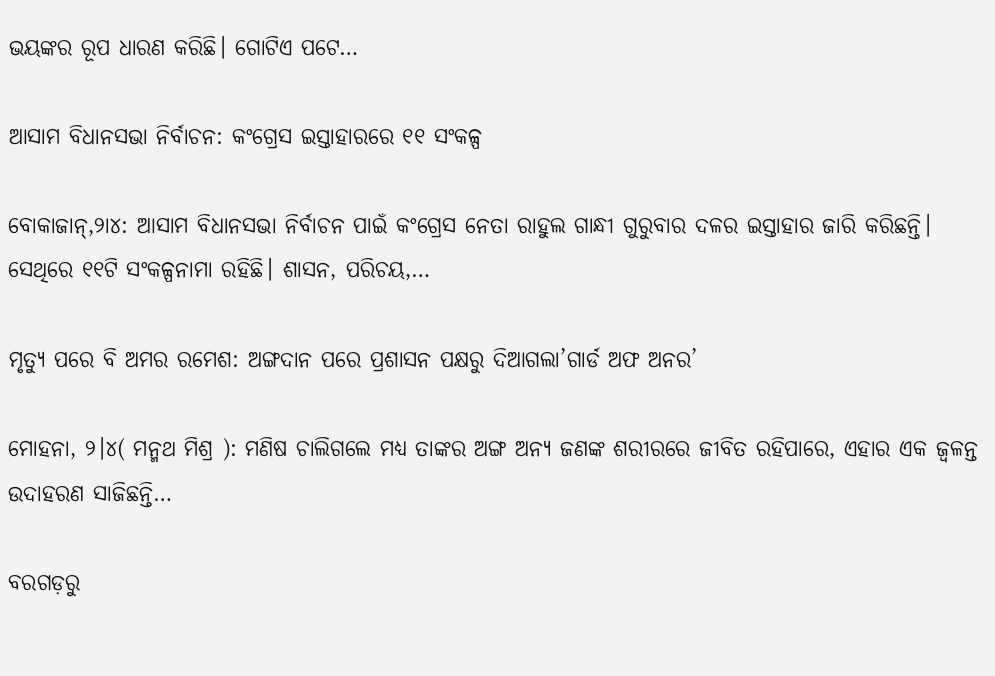ଭୟଙ୍କର ରୂପ ଧାରଣ କରିଛି। ଗୋଟିଏ ପଟେ…

ଆସାମ ବିଧାନସଭା ନିର୍ବାଚନ: କଂଗ୍ରେସ ଇସ୍ତାହାରରେ ୧୧ ସଂକଳ୍ପ

ବୋକାଜାନ୍‌,୨ା୪: ଆସାମ ବିଧାନସଭା ନିର୍ବାଚନ ପାଇଁ କଂଗ୍ରେସ ନେତା ରାହୁଲ ଗାନ୍ଧୀ ଗୁରୁବାର ଦଳର ଇସ୍ତାହାର ଜାରି କରିଛନ୍ତି। ସେଥିରେ ୧୧ଟି ସଂକଳ୍ପନାମା ରହିଛି। ଶାସନ, ପରିଚୟ,…

ମୃତ୍ୟୁ ପରେ ବି ଅମର ରମେଶ: ଅଙ୍ଗଦାନ ପରେ ପ୍ରଶାସନ ପକ୍ଷରୁ ଦିଆଗଲା’ଗାର୍ଡ ଅଫ ଅନର’

ମୋହନା, ୨।୪( ମନ୍ମଥ ମିଶ୍ର ): ମଣିଷ ଚାଲିଗଲେ ମଧ୍ୟ ତାଙ୍କର ଅଙ୍ଗ ଅନ୍ୟ ଜଣଙ୍କ ଶରୀରରେ ଜୀବିତ ରହିପାରେ, ଏହାର ଏକ ଜ୍ୱଳନ୍ତ ଉଦାହରଣ ସାଜିଛନ୍ତି…

ବରଗଡ଼ରୁ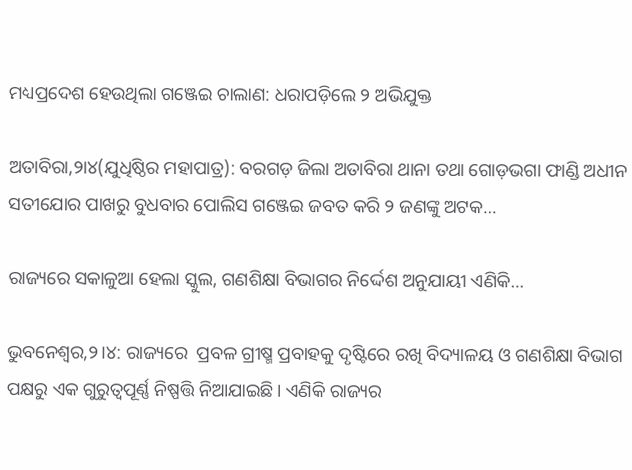ମଧ୍ୟପ୍ରଦେଶ ହେଉଥିଲା ଗଞ୍ଜେଇ ଚାଲାଣ: ଧରାପଡ଼ିଲେ ୨ ଅଭିଯୁକ୍ତ

ଅତାବିରା,୨ା୪(ଯୁଧିଷ୍ଠିର ମହାପାତ୍ର): ବରଗଡ଼ ଜିଲା ଅତାବିରା ଥାନା ତଥା ଗୋଡ଼ଭଗା ଫାଣ୍ଡି ଅଧୀନ ସତୀଯୋର ପାଖରୁ ବୁଧବାର ପୋଲିସ ଗଞ୍ଜେଇ ଜବତ କରି ୨ ଜଣଙ୍କୁ ଅଟକ…

ରାଜ୍ୟରେ ସକାଳୁଆ ହେଲା ସ୍କୁଲ, ଗଣଶିକ୍ଷା ବିଭାଗର ନିର୍ଦ୍ଦେଶ ଅନୁଯାୟୀ ଏଣିକି…

ଭୁବନେଶ୍ୱର,୨।୪: ରାଜ୍ୟରେ  ପ୍ରବଳ ଗ୍ରୀଷ୍ମ ପ୍ରବାହକୁ ଦୃଷ୍ଟିରେ ରଖି ବିଦ୍ୟାଳୟ ଓ ଗଣଶିକ୍ଷା ବିଭାଗ ପକ୍ଷରୁ ଏକ ଗୁରୁତ୍ୱପୂର୍ଣ୍ଣ ନିଷ୍ପତ୍ତି ନିଆଯାଇଛି। ଏଣିକି ରାଜ୍ୟର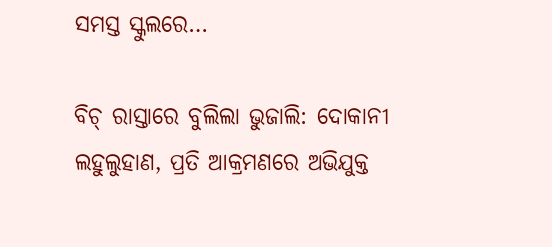ସମସ୍ତ ସ୍କୁଲରେ…

ବିଚ୍‌ ରାସ୍ତାରେ ବୁଲିଲା ଭୁଜାଲି: ଦୋକାନୀ ଲହୁଲୁହାଣ, ପ୍ରତି ଆକ୍ରମଣରେ ଅଭିଯୁକ୍ତ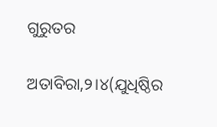ଗୁରୁତର

ଅତାବିରା,୨।୪(ଯୁଧିଷ୍ଠିର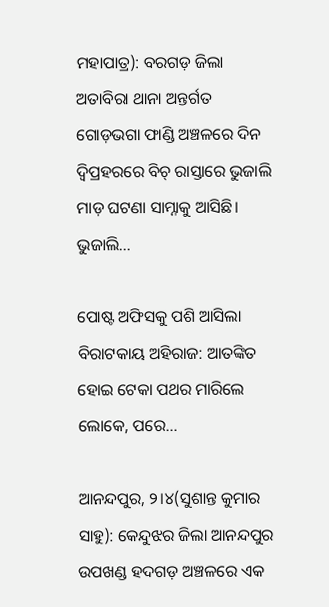ମହାପାତ୍ର): ବରଗଡ଼ ଜିଲା ଅତାବିରା ଥାନା ଅନ୍ତର୍ଗତ ଗୋଡ଼ଭଗା ଫାଣ୍ଡି ଅଞ୍ଚଳରେ ଦିନ ଦ୍ବିପ୍ରହରରେ ବିଚ୍‌ ରାସ୍ତାରେ ଭୁଜାଲି ମାଡ଼ ଘଟଣା ସାମ୍ନାକୁ ଆସିଛି। ଭୁଜାଲି…

ପୋଷ୍ଟ ଅଫିସକୁ ପଶି ଆସିଲା ବିରାଟକାୟ ଅହିରାଜ: ଆତଙ୍କିତ ହୋଇ ଟେକା ପଥର ମାରିଲେ ଲୋକେ, ପରେ…

ଆନନ୍ଦପୁର, ୨।୪(ସୁଶାନ୍ତ କୁମାର ସାହୁ): କେନ୍ଦୁଝର ଜିଲା ଆନନ୍ଦପୁର ଉପଖଣ୍ଡ ହଦଗଡ଼ ଅଞ୍ଚଳରେ ଏକ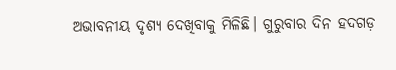ଅଭାବନୀୟ ଦୃଶ୍ୟ ଦେଖିବାକୁ ମିଳିଛି। ଗୁରୁବାର ଦିନ ହଦଗଡ଼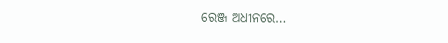ରେଞ୍ଜ ଅଧୀନରେ…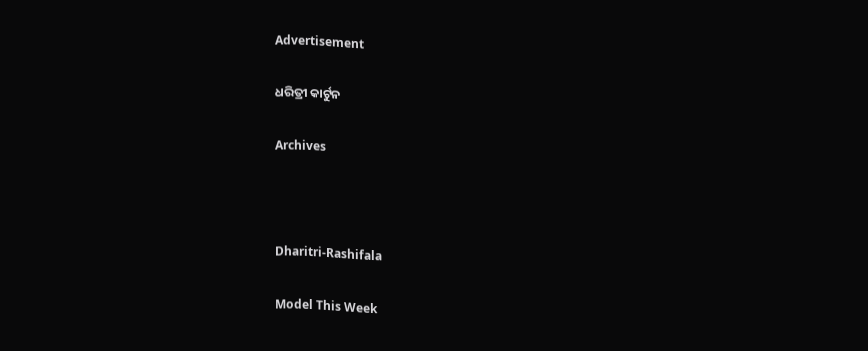Advertisement

ଧରିତ୍ରୀ କାର୍ଟୁନ

Archives



Dharitri-Rashifala

Model This Week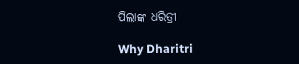ପିଲାଙ୍କ ଧରିତ୍ରୀ

Why Dharitri